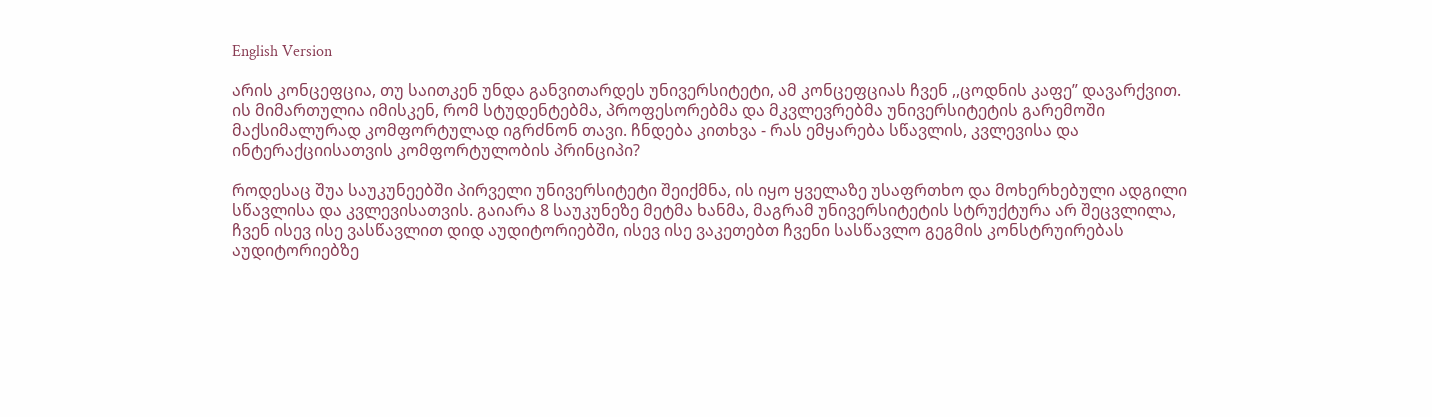English Version

არის კონცეფცია, თუ საითკენ უნდა განვითარდეს უნივერსიტეტი, ამ კონცეფციას ჩვენ ,,ცოდნის კაფე” დავარქვით. ის მიმართულია იმისკენ, რომ სტუდენტებმა, პროფესორებმა და მკვლევრებმა უნივერსიტეტის გარემოში მაქსიმალურად კომფორტულად იგრძნონ თავი. ჩნდება კითხვა - რას ემყარება სწავლის, კვლევისა და ინტერაქციისათვის კომფორტულობის პრინციპი?

როდესაც შუა საუკუნეებში პირველი უნივერსიტეტი შეიქმნა, ის იყო ყველაზე უსაფრთხო და მოხერხებული ადგილი სწავლისა და კვლევისათვის. გაიარა 8 საუკუნეზე მეტმა ხანმა, მაგრამ უნივერსიტეტის სტრუქტურა არ შეცვლილა, ჩვენ ისევ ისე ვასწავლით დიდ აუდიტორიებში, ისევ ისე ვაკეთებთ ჩვენი სასწავლო გეგმის კონსტრუირებას აუდიტორიებზე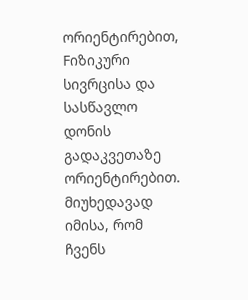ორიენტირებით, Fიზიკური სივრცისა და სასწავლო დონის გადაკვეთაზე ორიენტირებით. მიუხედავად იმისა, რომ ჩვენს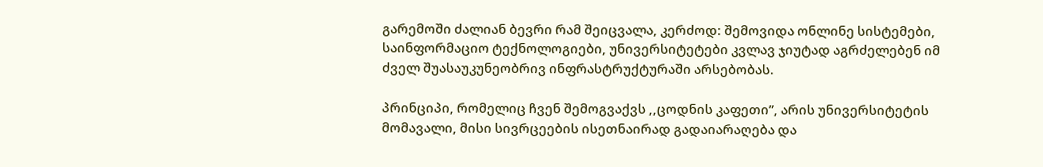გარემოში ძალიან ბევრი რამ შეიცვალა, კერძოდ: შემოვიდა ონლინე სისტემები, საინფორმაციო ტექნოლოგიები, უნივერსიტეტები კვლავ ჯიუტად აგრძელებენ იმ ძველ შუასაუკუნეობრივ ინფრასტრუქტურაში არსებობას.

პრინციპი, რომელიც ჩვენ შემოგვაქვს ,,ცოდნის კაფეთი”, არის უნივერსიტეტის მომავალი, მისი სივრცეების ისეთნაირად გადაიარაღება და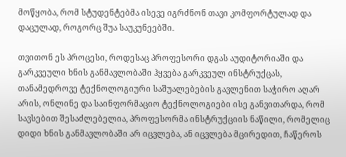მოწყობა, რომ სტუდენტებმა ისევე იგრძნონ თავი კომფორტულად და დაცულად, როგორც შუა საუკუნეებში.

თვითონ ეს პროცესი, როდესაც პროფესორი დგას აუდიტორიაში და გარკვეული ხნის განმავლობაში ჰყვება გარკვეულ ინსტრუქცას, თანამედროვე ტექნოლოგიური საშუალებების გავლენით საჭირო აღარ არის, ონლინე და საინფორმაციო ტექნოლოგიები ისე განვითარდა, რომ სავსებით შესაძლებელია, პროფესორმა ინსტრუქციის ნაწილი, რომელიც დიდი ხნის განმავლობაში არ იცვლება, ან იცვლება მცირედით, ჩაწეროს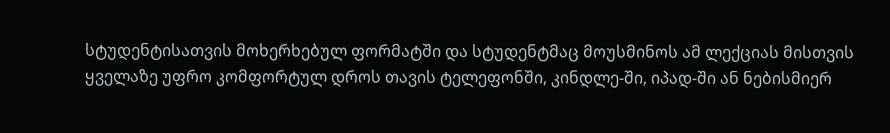სტუდენტისათვის მოხერხებულ ფორმატში და სტუდენტმაც მოუსმინოს ამ ლექციას მისთვის ყველაზე უფრო კომფორტულ დროს თავის ტელეფონში, კინდლე-ში, იპად-ში ან ნებისმიერ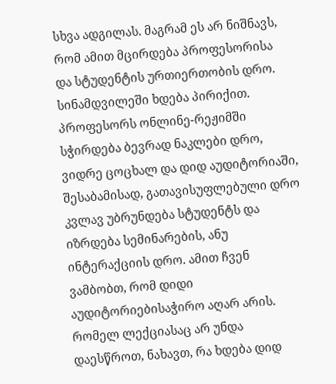სხვა ადგილას. მაგრამ ეს არ ნიშნავს, რომ ამით მცირდება პროფესორისა და სტუდენტის ურთიერთობის დრო. სინამდვილეში ხდება პირიქით. პროფესორს ონლინე-რეჟიმში სჭირდება ბევრად ნაკლები დრო, ვიდრე ცოცხალ და დიდ აუდიტორიაში, შესაბამისად, გათავისუფლებული დრო კვლავ უბრუნდება სტუდენტს და იზრდება სემინარების, ანუ ინტერაქციის დრო. ამით ჩვენ ვამბობთ, რომ დიდი აუდიტორიებისაჭირო აღარ არის. რომელ ლექციასაც არ უნდა დაესწროთ, ნახავთ, რა ხდება დიდ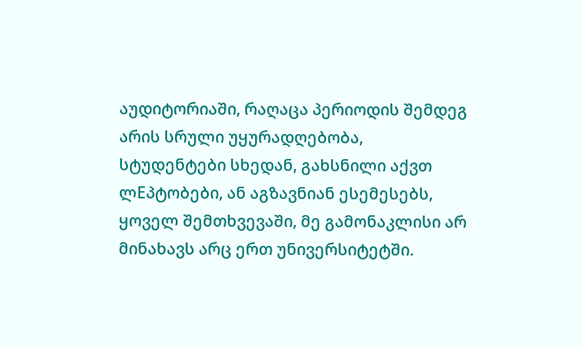აუდიტორიაში, რაღაცა პერიოდის შემდეგ არის სრული უყურადღებობა, სტუდენტები სხედან, გახსნილი აქვთ ლEპტობები, ან აგზავნიან ესემესებს, ყოველ შემთხვევაში, მე გამონაკლისი არ მინახავს არც ერთ უნივერსიტეტში.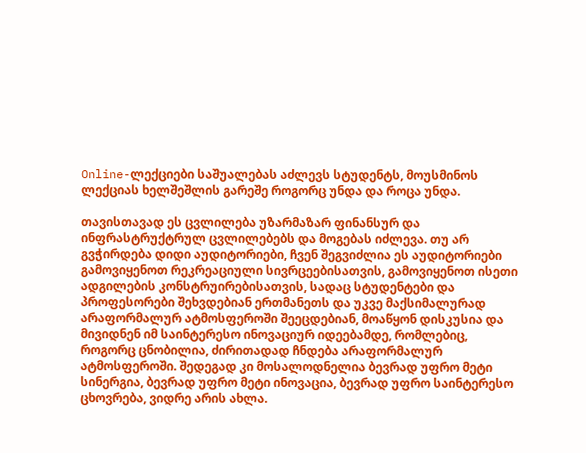Online-ლექციები საშუალებას აძლევს სტუდენტს, მოუსმინოს ლექციას ხელშეშლის გარეშე როგორც უნდა და როცა უნდა.

თავისთავად ეს ცვლილება უზარმაზარ ფინანსურ და ინფრასტრუქტრულ ცვლილებებს და მოგებას იძლევა. თუ არ გვჭირდება დიდი აუდიტორიები, ჩვენ შეგვიძლია ეს აუდიტორიები გამოვიყენოთ რეკრეაციული სივრცეებისათვის, გამოვიყენოთ ისეთი ადგილების კონსტრუირებისათვის, სადაც სტუდენტები და პროფესორები შეხვდებიან ერთმანეთს და უკვე მაქსიმალურად არაფორმალურ ატმოსფეროში შეეცდებიან, მოაწყონ დისკუსია და მივიდნენ იმ საინტერესო ინოვაციურ იდეებამდე, რომლებიც, როგორც ცნობილია, ძირითადად ჩნდება არაფორმალურ ატმოსფეროში. შედეგად კი მოსალოდნელია ბევრად უფრო მეტი სინერგია, ბევრად უფრო მეტი ინოვაცია, ბევრად უფრო საინტერესო ცხოვრება, ვიდრე არის ახლა.